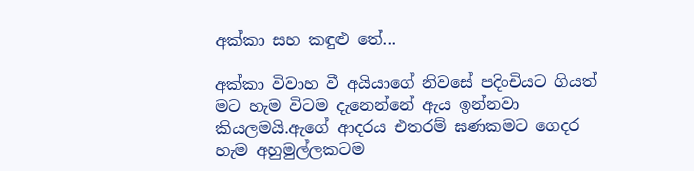අක්කා සහ කඳුළු තේ...

අක්කා විවාහ වී අයියාගේ නිවසේ පදිංචියට ගියත් මට හැම විටම දැනෙන්නේ ඇය ඉන්නවා කියලමයි.ඇගේ ආදරය එතරම් ඝණකමට ගෙදර හැම අහුමුල්ලකටම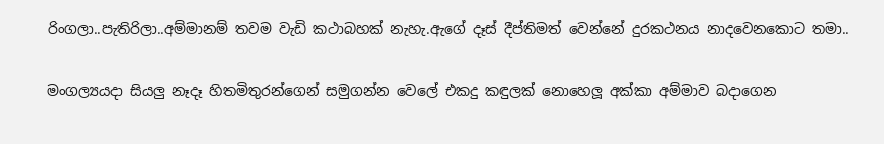රිංගලා..පැතිරිලා..අම්මානම් තවම වැඩි කථාබහක් නැහැ.ඇගේ දෑස් දීප්තිමත් වෙන්නේ දුරකථනය නාදවෙනකොට තමා..

මංගල්‍යයදා සියලු නෑදෑ හිතමිතුරන්ගෙන් සමුගන්න වෙලේ එකදු කඳුලක් නොහෙලූ අක්කා අම්මාව බදාගෙන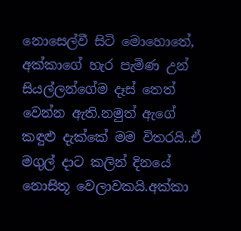නොසෙල්වී සිටි මොහොතේ, අක්කාගේ හැර පැමිණ උන් සියල්ලන්ගේම දෑස් තෙත් වෙන්න ඇති.නමුත් ඇගේ කඳුළු දැක්කේ මම විතරයි..ඒ මගුල් දාට කලින් දිනයේ නොසිතූ වෙලාවකයි.අක්කා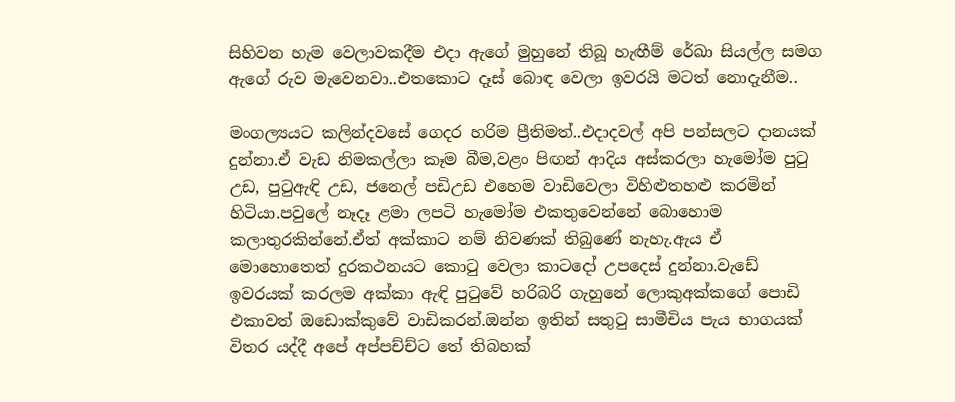සිහිවන හැම වෙලාවකදීම එදා ඇගේ මුහුනේ තිබූ හැඟීම් රේඛා සියල්ල සමග ඇගේ රුව මැවෙනවා..එතකොට දෑස් බොඳ වෙලා ඉවරයි මටත් නොදැනීම..

මංගල්‍යයට කලින්දවසේ ගෙදර හරිම ප්‍රීතිමත්..එදාදවල් අපි පන්සලට දානයක් දුන්නා.ඒ වැඩ නිමකල්ලා කෑම බීම,වළං පිඟන් ආදිය අස්කරලා හැමෝම පුටු උඩ, පුටුඇඳි උඩ, ජනෙල් පඩිඋඩ එහෙම වාඩිවෙලා විහිළුතහළු කරමින් හිටියා.පවුලේ නෑදෑ ළමා ලපටි හැමෝම එකතුවෙන්නේ බොහොම කලාතුරකින්නේ.ඒත් අක්කාට නම් නිවණක් තිබුණේ නැහැ.ඇය ඒ මොහොතෙත් දුරකථනයට කොටු වෙලා කාටදෝ උපදෙස් දුන්නා.වැඩේ ඉවරයක් කරලම අක්කා ඇඳි පුටුවේ හරිබරි ගැහුනේ ලොකුඅක්කගේ පොඩි එකාවත් ඔඩොක්කුවේ වාඩිකරන්.ඔන්න ඉතින් සතුටු සාමීචිය පැය භාගයක් විතර යද්දී අපේ අප්පච්ච්ට තේ තිබහක්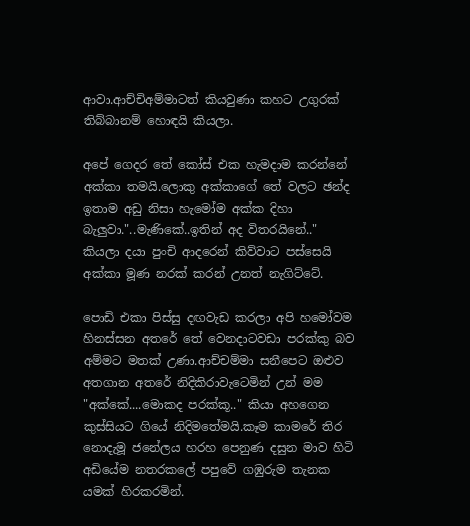ආවා.ආච්චිඅම්මාටත් කියවුණා කහට උගුරක් තිබ්බානම් හොඳයි කියලා.

අපේ ගෙදර තේ කෝස් එක හැමදාම කරන්නේ අක්කා තමයි.ලොකු අක්කාගේ තේ වලට ඡන්ද ඉතාම අඩු නිසා හැමෝම අක්ක දිහා බැලුවා."..මැණිකේ..ඉතින් අද විතරයිනේ.." කියලා දයා පුංචි ආදරෙන් කිව්වාට පස්සෙයි අක්කා මූණ නරක් කරන් උනත් නැගිට්ටේ.

පොඩි එකා පිස්සු දඟවැඩ කරලා අපි හමෝවම හිනස්සන අතරේ තේ වෙනදාටවඩා පරක්කු බව අම්මට මතක් උණා.ආච්චම්මා සනීපෙට ඔළුව අතගාන අතරේ නිදිකිරාවැටෙමින් උන් මම "අක්කේ....මොකද පරක්කූ.." කියා අහගෙන කුස්සියට ගියේ නිදිමතේමයි.කෑම කාමරේ තිර නොදැමූ ජනේලය හරහ පෙනුණ දසුන මාව හිටි අඩියේම නතරකලේ පපුවේ ගඹුරුම තැනක යමක් හිරකරමින්.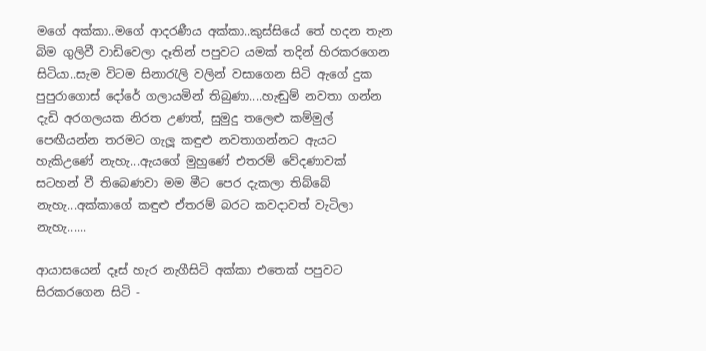මගේ අක්කා..මගේ ආදරණීය අක්කා..කුස්සියේ තේ හදන තැන බිම ගුලිවී වාඩිවෙලා දෑතින් පපුවට යමක් තදින් හිරකරගෙන සිටියා..සැම විටම සිනාරැලි වලින් වසාගෙන සිටි ඇගේ දුක පුපුරාගොස් දෝරේ ගලායමින් තිබුණා....හැඬුම් නවතා ගන්න දැඩි අරගලයක නිරත උණත්, සුමුදු තලෙළු කම්මුල් පෙඟීයන්න තරමට ගැලූ කඳුළු නවතාගන්නට ඇයට හැකිඋණේ නැහැ...ඇයගේ මුහුණේ එතරම් වේදණාවක් සටහන් වී තිබෙණවා මම මීට පෙර දැකලා තිබ්බේ නැහැ...අක්කාගේ කඳුළු ඒතරම් බරට කවදාවත් වැටිලා නැහැ......

ආයාසයෙන් දෑස් හැර නැගීසිටි අක්කා එතෙක් පපුවට සිරකරගෙන සිටි -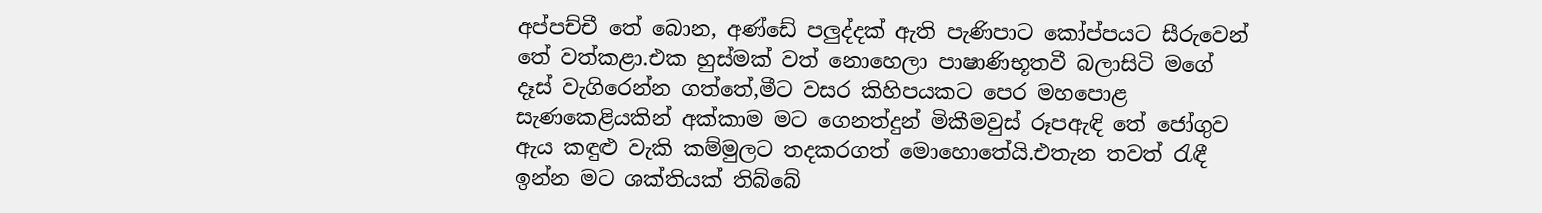අප්පච්චී තේ බොන, අණ්ඩේ පලුද්දක් ඇති පැණිපාට කෝප්පයට සීරුවෙන් තේ වත්කළා.එක හුස්මක් වත් නොහෙලා පාෂාණිභූතවී බලාසිටි මගේ දෑස් වැගිරෙන්න ගත්තේ,මීට වසර කිහිපයකට පෙර මහපොළ සැණකෙළියකින් අක්කාම මට ගෙනත්දුන් මිකීමවුස් රූපඇඳි තේ ජෝගුව ඇය කඳුළු වැකි කම්මුලට තදකරගත් මොහොතේයි.එතැන තවත් රැඳී ඉන්න මට ශක්තියක් තිබ්බේ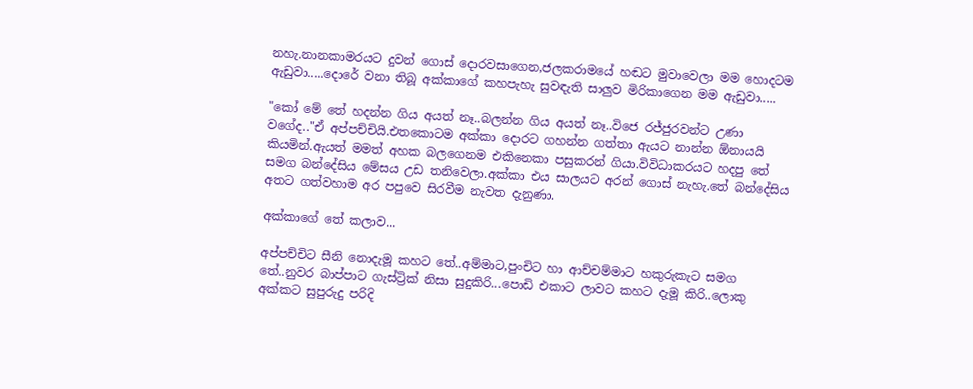නහැ.නානකාමරයට දුවන් ගොස් දොරවසාගෙන,ජලකරාමයේ හඬට මුවාවෙලා මම හොදටම ඇඩුවා.....දොරේ වනා තිබූ අක්කාගේ කහපැහැ සුවඳැති සාලුව මිරිකාගෙන මම ඇඩුවා.....

"කෝ මේ තේ හදන්න ගිය අයත් නෑ..බලන්න ගිය අයත් නෑ..විජෙ රජ්ජුරවන්ට උණා වගේද.."ඒ අප්පච්චියි.එතකොටම අක්කා දොරට ගහන්න ගත්තා ඇයට නාන්න ඕනායයි කියමින්.ඇයත් මමත් අහක බලගෙනම එකිනෙකා පසුකරන් ගියා.විවිධාකරයට හදපු තේ සමග බන්දේසිය මේසය උඩ තනිවෙලා.අක්කා එය සාලයට අරන් ගොස් නැහැ.තේ බන්දේසිය අතට ගත්වහාම අර පපුවෙ සිරවීම නැවත දැනුණා.

අක්කාගේ තේ කලාව...

අප්පච්චිට සීනි නොදැමූ කහට තේ..අම්මාට,පුංචිට හා ආච්චම්මාට හකුරුකැට සමග තේ..නුවර බාප්පාට ගැස්ට්‍රික් නිසා සුදුකිරි...පොඩි එකාට ලාවට කහට දැමූ කිරි..ලොකු අක්කට සුපුරුදු පරිදි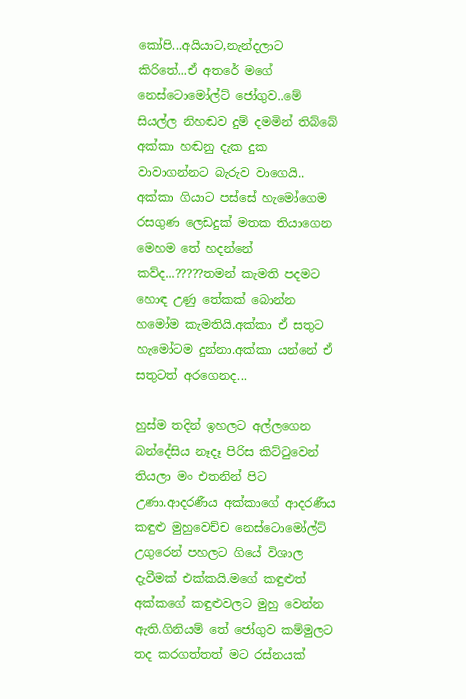කෝපි...අයියාට,නැන්දලාට කිරිතේ...ඒ අතරේ මගේ නෙස්ටොමෝල්ට් ජෝගුව..මේ සියල්ල නිහඬව දුම් දමමින් තිබ්බේ අක්කා හඬනු දැක දුක වාවාගන්නට බැරුව වාගෙයි.. අක්කා ගියාට පස්සේ හැමෝගෙම රසගුණ ලෙඩදුක් මතක තියාගෙන මෙහම තේ හදන්නේ කව්ද...?????තමන් කැමති පදමට හොඳ උණු තේකක් බොන්න හමෝම කැමතියි.අක්කා ඒ සතුට හැමෝටම දුන්නා.අක්කා යන්නේ ඒ සතුටත් අරගෙනද...

හුස්ම තදින් ඉහලට අල්ලගෙන බන්දේසිය නෑදෑ පිරිස කිට්ටුවෙන් තියලා මං එතනින් පිට උණා.ආදරණීය අක්කාගේ ආදරණීය කඳුළු මුහුවෙච්ච නෙස්ටොමෝල්ට් උගුරෙන් පහලට ගියේ විශාල දැවීමක් එක්කයි.මගේ කඳුළුත් අක්කගේ කඳුළුවලට මුහු වෙන්න ඇති.ගිනියම් තේ ජෝගුව කම්මුලට තද කරගත්තත් මට රස්නයක්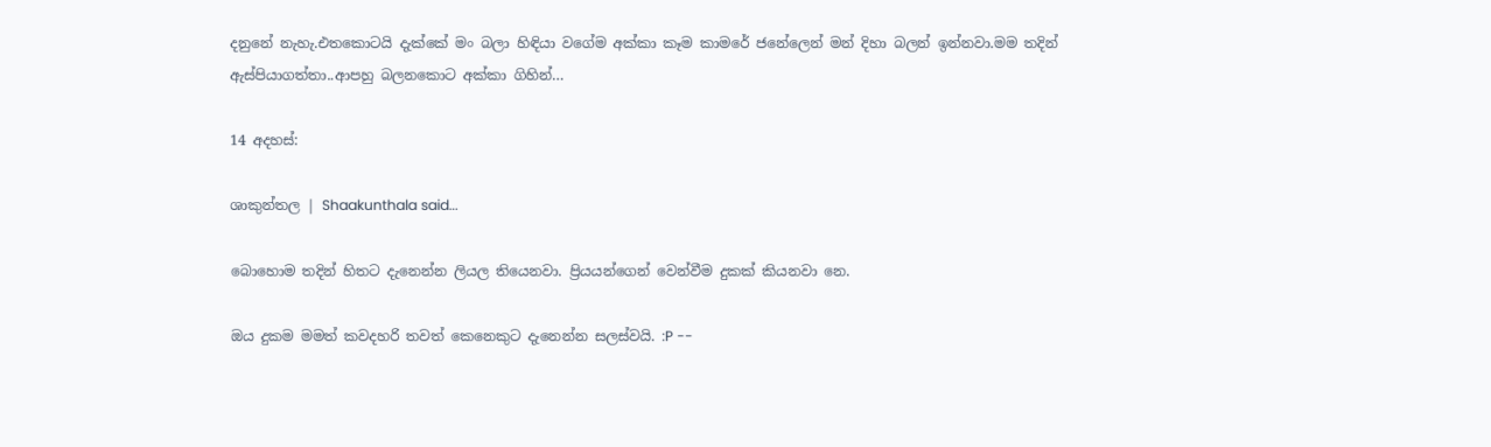දනුනේ නැහැ.එතකොටයි දැක්කේ මං බලා හිඳියා වගේම අක්කා කෑම කාමරේ ජනේලෙන් මන් දිහා බලන් ඉන්නවා.මම තදින් ඇස්පියාගත්තා..ආපහු බලනකොට අක්කා ගිහින්...

14 අදහස්:

ශාකුන්තල | Shaakunthala said...

බොහොම තදින් හිතට දැනෙන්න ලියල තියෙනවා. ප්‍රියයන්ගෙන් වෙන්වීම දුකක් කියනවා නෙ.

ඔය දුකම මමත් කවදහරි තවත් කෙනෙකුට දැනෙන්න සලස්වයි. :P --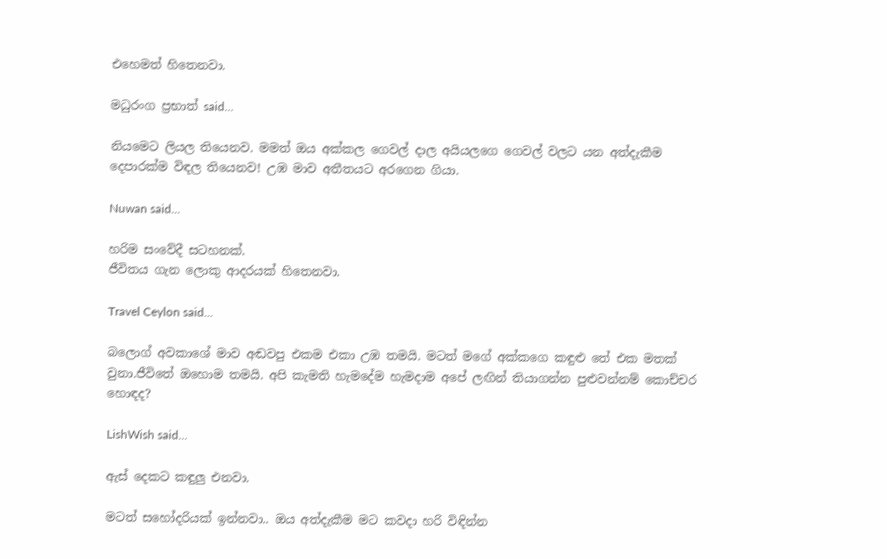එහෙමත් හිතෙනවා.

මධුරංග ප්‍රභාත් said...

නියමෙට ලියල තියෙනව. මමත් ඔය අක්කල ගෙවල් දාල අයියලගෙ ගෙවල් වලට යන අත්දැකීම දෙපාරක්ම විඳල තියෙනව! උඹ මාව අතීතයට අරගෙන ගියා.

Nuwan said...

හරිම සංවේදී සටහනක්.
ජීවිතය ගැන ලොකු ආදරයක් හිතෙනවා.

Travel Ceylon said...

බලොග් අවකාශේ මාව අඬවපු එකම එකා උඹ තමයි. මටත් මගේ අක්කගෙ කඳුළු තේ එක මතක් වුනා.ජීවිතේ ඔහොම තමයි. අපි කැමති හැමදේම හැමදාම අපේ ලඟින් තියාගන්න පුළුවන්නම් කොච්චර හොඳද?

LishWish said...

ඇස් දෙකට කඳුලු එනවා.

මටත් සහෝදරියක් ඉන්නවා.. ඔය අත්දැකීම මට කවදා හරි විඳින්න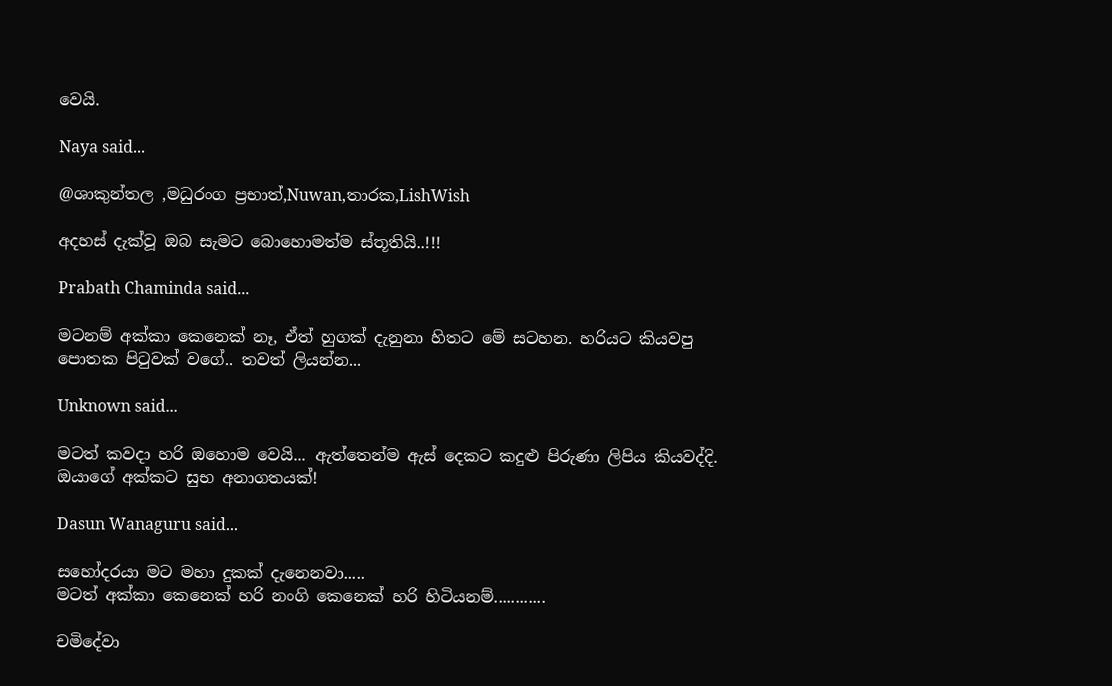වෙයි.

Naya said...

@ශාකුන්තල ,මධුරංග ප්‍රභාත්,Nuwan,තාරක,LishWish

අදහස් දැක්වූ ඔබ සැමට බොහොමත්ම ස්තූතියි..!!!

Prabath Chaminda said...

මටනම් අක්කා කෙනෙක් නෑ, ඒත් හුගක් දැනුනා හිතට මේ සටහන. හරියට කියවපු පොතක පිටුවක් වගේ.. තවත් ලියන්න...

Unknown said...

මටත් කවදා හරි ඔහොම වෙයි... ඇත්තෙන්ම ඇස් දෙකට කදුළු පිරුණා ලිපිය කියවද්දි. ඔයාගේ අක්කට සුභ අනාගතයක්!

Dasun Wanaguru said...

සහෝදරයා මට මහා දුකක් දැනෙනවා.....
මටත් අක්කා කෙනෙක් හරි නංගි කෙනෙක් හරි හිටියනම්............

චමිදේවා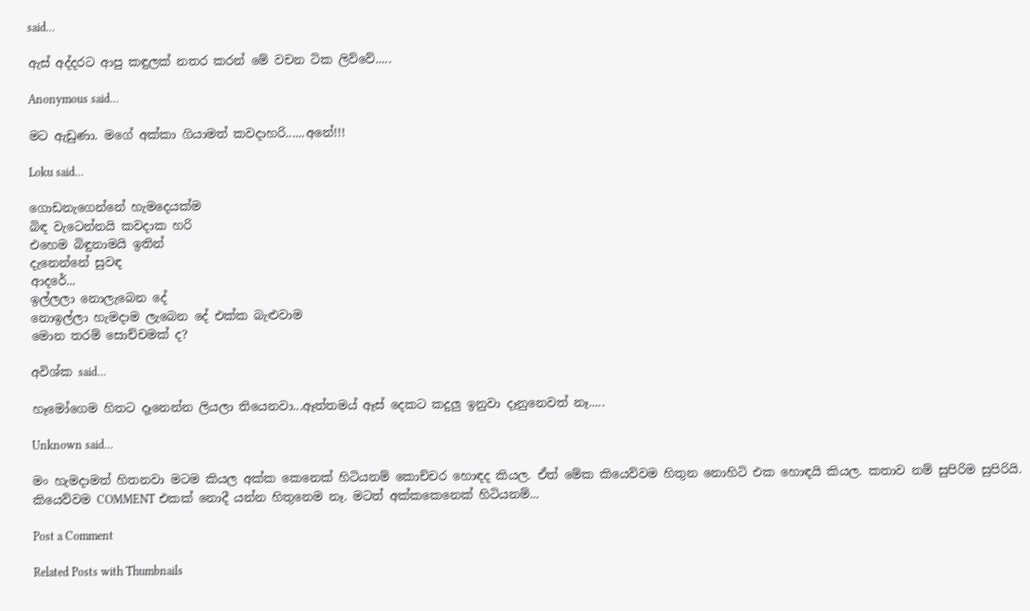said...

ඇස් අද්දරට ආපු කඳුලක් නතර කරන් මේ වචන ටික ලිව්වේ.....

Anonymous said...

මට ඇඩුණා. මගේ අක්කා ගියාමත් කවදාහරි......අනේ!!!

Loku said...

ගොඩනැගෙන්නේ හැමදෙයක්ම
බිඳ වැටෙන්නයි කවදාක හරි
එහෙම බිඳුනාමයි ඉතින්
දැනෙන්නේ සුවඳ
ආදරේ...
ඉල්ලලා නොලැබෙන දේ
නොඉල්ලා හැමදාම ලැබෙන දේ එක්ක බැළුවාම
මොන තරම් සොච්චමක් ද?

අවිශ්ක said...

හෑමෝගෙම හිතට දෑනෙන්න ලියලා තියෙනවා...ඈත්තමය් ඈස් දෙකට කදුලු ඉනුවා දෑනුනෙවත් නෑ.....

Unknown said...

මං හැමදාමත් හිතනවා මටම කියල අක්ක කෙනෙක් හිටියනම් කොච්චර හොඳද කියල. ඒත් මේක කියෙව්වම හිතුන නොහිටි එක හොඳයි කියල. කතාව නම් සුපිරිම සුපිරියි. කියෙව්වම COMMENT එකක් නොදී යන්න හිතුනෙම නෑ. මටත් අක්කකෙනෙක් හිටියනම්...

Post a Comment

Related Posts with Thumbnails